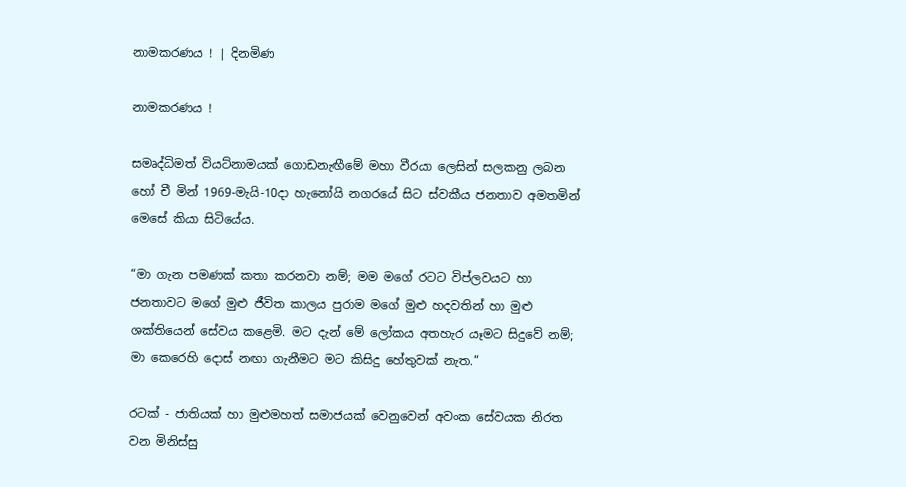නාමකරණය ! | දිනමිණ

නාමකරණය !

සමෘද්ධිමත් වියට්නාමයක් ගොඩනැඟීමේ මහා වීරයා ලෙසින් සලකනු ලබන හෝ චී මින් 1969-මැයි-10දා හැනෝයි නගරයේ සිට ස්වකීය ජනතාව අමතමින් මෙසේ කියා සිටියේය.

“මා ගැන පමණක් කතා කරනවා නම්; මම මගේ රටට විප්ලවයට හා ජනතාවට මගේ මුළු ජීවිත කාලය පුරාම මගේ මුළු හදවතින් හා මුළු ශක්තියෙන් සේවය කළෙමි. මට දැන් මේ ලෝකය අතහැර යෑමට සිදුවේ නම්; මා කෙරෙහි දොස් නඟා ගැනීමට මට කිසිදු හේතුවක් නැත.”

රටක් - ජාතියක් හා මුළුමහත් සමාජයක් වෙනුවෙන් අවංක සේවයක නිරත වන මිනිස්සු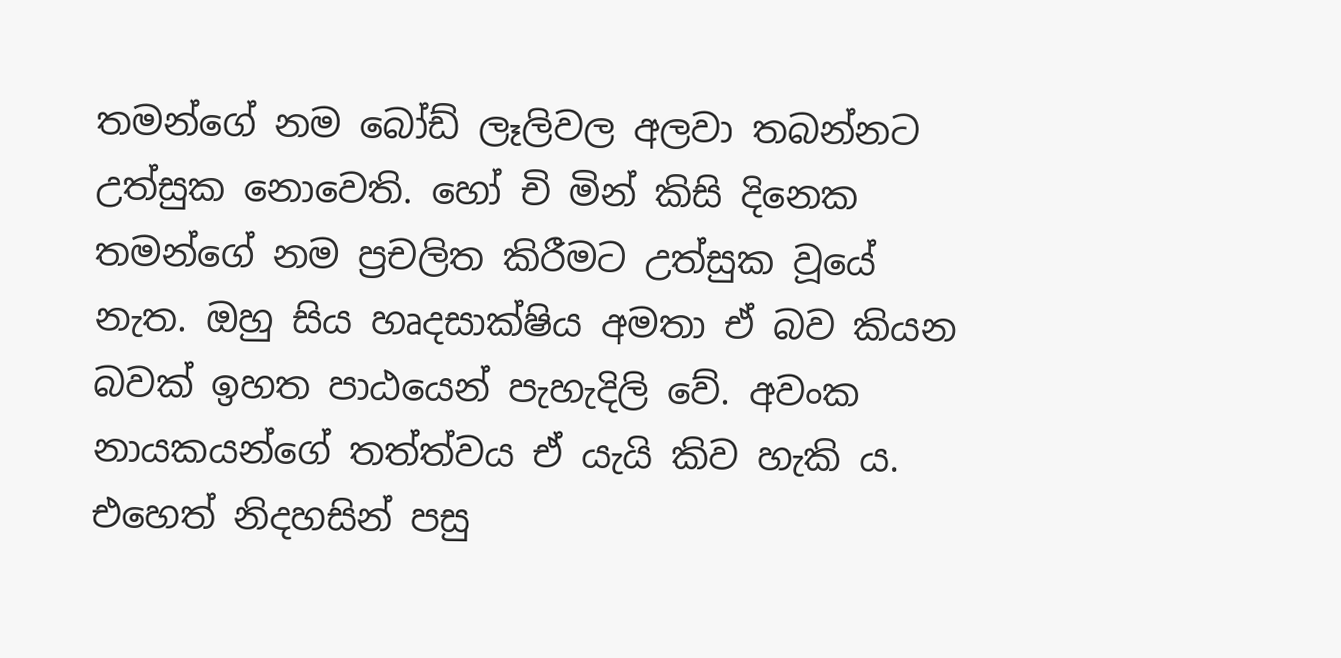තමන්ගේ නම බෝඩ් ලෑලිවල අලවා තබන්නට උත්සුක නොවෙති. හෝ චි මින් කිසි දිනෙක තමන්ගේ නම ප්‍රචලිත කිරීමට උත්සුක වූයේ නැත. ඔහු සිය හෘදසාක්ෂිය අමතා ඒ බව කියන බවක් ඉහත පාඨයෙන් පැහැදිලි වේ. අවංක නායකයන්ගේ තත්ත්වය ඒ යැයි කිව හැකි ය. එහෙත් නිදහසින් පසු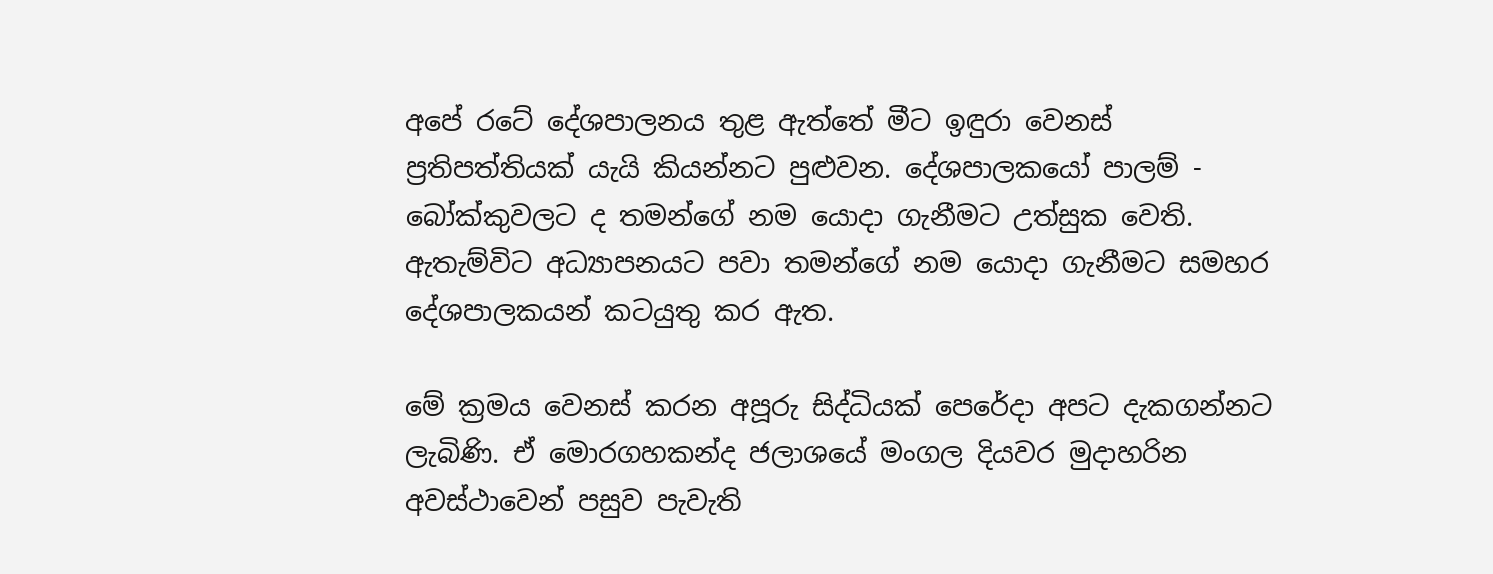අපේ රටේ දේශපාලනය තුළ ඇත්තේ මීට ඉඳුරා වෙනස් ප්‍රතිපත්තියක් යැයි කියන්නට පුළුවන. දේශපාලකයෝ පාලම් - බෝක්කුවලට ද තමන්ගේ නම යොදා ගැනීමට උත්සුක වෙති. ඇතැම්විට අධ්‍යාපනයට පවා තමන්ගේ නම යොදා ගැනීමට සමහර දේශපාලකයන් කටයුතු කර ඇත.

මේ ක්‍රමය වෙනස් කරන අපූරු සිද්ධියක් පෙරේදා අපට දැකගන්නට ලැබිණි. ඒ මොරගහකන්ද ජලාශයේ මංගල දියවර මුදාහරින අවස්ථාවෙන් පසුව පැවැති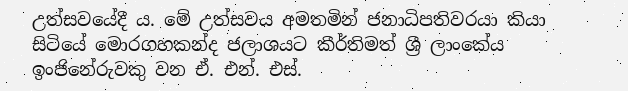උත්සවයේදී ය. මේ උත්සවය අමතමින් ජනාධිපතිවරයා කියා සිටියේ මොරගහකන්ද ජලාශයට කීර්තිමත් ශ්‍රී ලාංකේය ඉංජිනේරුවකු වන ඒ. එන්. එස්.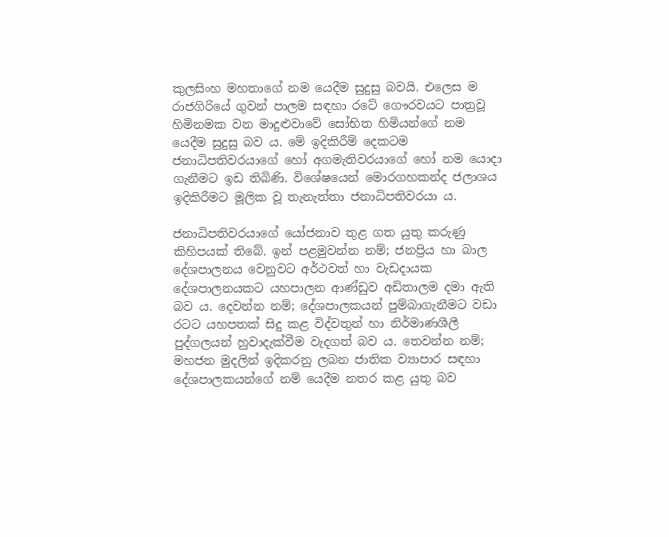කුලසිංහ මහතාගේ නම යෙදීම සුදුසු බවයි. එලෙස ම රාජගිරියේ ගුවන් පාලම සඳහා රටේ ගෞරවයට පාත්‍රවූ හිමිනමක වන මාදුළුවාවේ සෝභිත හිමියන්ගේ නම යෙදීම සුදුසු බව ය. මේ ඉදිකිරීම් දෙකටම ජනාධිපතිවරයාගේ හෝ අගමැතිවරයාගේ හෝ නම යොදා ගැනීමට ඉඩ තිබිණි. විශේෂයෙන් මොරගහකන්ද ජලාශය ඉදිකිරීමට මූලික වූ තැනැත්තා ජනාධිපතිවරයා ය.

ජනාධිපතිවරයාගේ යෝජනාව තුළ ගත යුතු කරුණු කිහිපයක් තිබේ. ඉන් පළමුවන්න නම්; ජනප්‍රිය හා බාල දේශපාලනය වෙනුවට අර්ථවත් හා වැඩදායක දේශපාලනයකට යහපාලන ආණ්ඩුව අඩිතාලම දමා ඇති බව ය. දෙවන්න නම්; දේශපාලකයන් පුම්බාගැනීමට වඩා රටට යහපතක් සිදු කළ විද්වතුන් හා නිර්මාණශීලී පුද්ගලයන් හුවාදැක්වීම වැදගත් බව ය. තෙවන්න නම්; මහජන මුදලින් ඉදිකරනු ලබන ජාතික ව්‍යාපාර සඳහා දේශපාලකයන්ගේ නම්‍ යෙදීම නතර කළ යුතු බව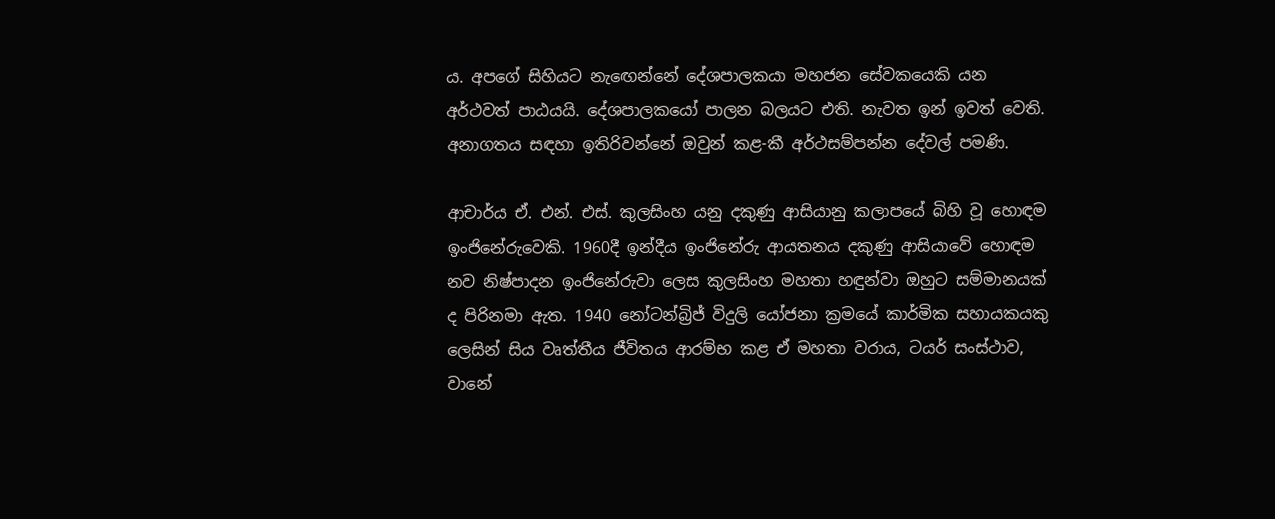ය. අපගේ සිහියට නැ‍ඟෙන්නේ දේශපාලකයා මහජන සේවකයෙකි යන අර්ථවත් පාඨයයි. දේශපාලකයෝ පාලන බලයට එති. නැවත ඉන් ඉවත් වෙති. අනාගතය සඳහා ඉතිරිවන්නේ ඔවුන් කළ-කී අර්ථසම්පන්න දේවල් පමණි.

ආචාර්ය ඒ. එන්. එස්. කුලසිංහ යනු දකුණු ආසියානු කලාපයේ බිහි වූ ‍හොඳම ඉංජිනේරුවෙකි. 1960දී ඉන්දීය ඉංජිනේරු ආයතනය දකුණු ආසියාවේ හොඳම නව නිෂ්පාදන ඉංජිනේරුවා ලෙස කුලසිංහ මහතා හඳුන්වා ඔහුට සම්මානයක් ද පිරිනමා ඇත. 1940 නෝටන්බ්‍රිජ් විදුලි යෝජනා ක්‍රමයේ කාර්මික සහායකයකු ලෙසින් සිය වෘත්තීය ජීවිතය ආරම්භ කළ ඒ මහතා වරාය, ටයර් සංස්ථාව, වානේ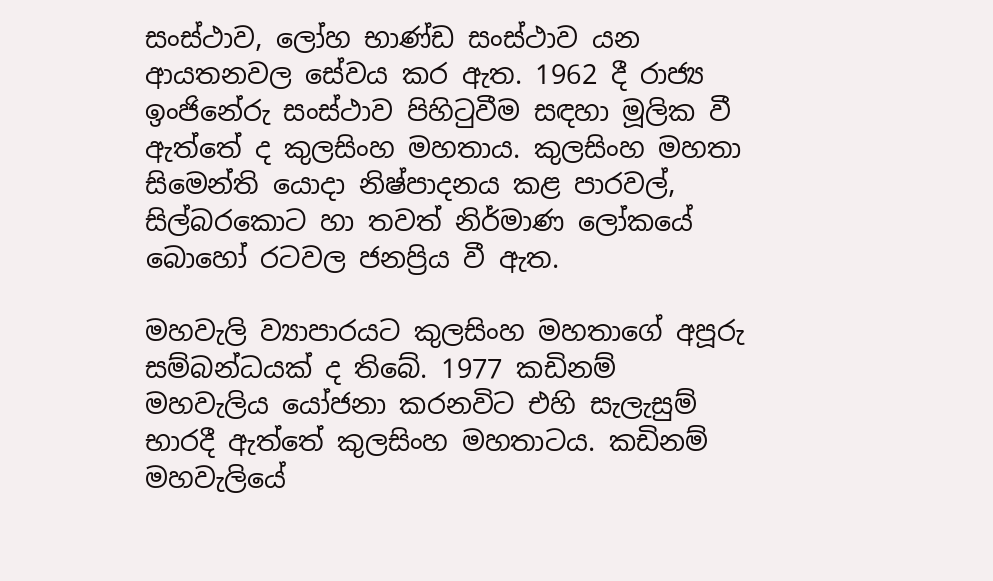සංස්ථාව, ලෝහ භාණ්ඩ සංස්ථාව යන ආයතනවල සේවය කර ඇත. 1962 දී රාජ්‍ය ඉංජිනේරු සංස්ථාව පිහිටුවීම සඳහා මූලික වී ඇත්තේ ද කුලසිංහ මහතාය. කුලසිංහ මහතා සිමෙන්ති යොදා නිෂ්පාදනය කළ පාරවල්, සිල්බරකොට හා තවත් නිර්මාණ ලෝකයේ බොහෝ රටවල ජනප්‍රිය වී ඇත.

මහවැලි ව්‍යාපාරයට කුලසිංහ මහතාගේ අපූරු සම්බන්ධයක් ද තිබේ. 1977 කඩිනම් මහවැලිය යෝජනා කරනවිට එහි සැලැසුම් භාරදී ඇත්තේ කුලසිංහ මහතාටය. කඩිනම් මහවැලියේ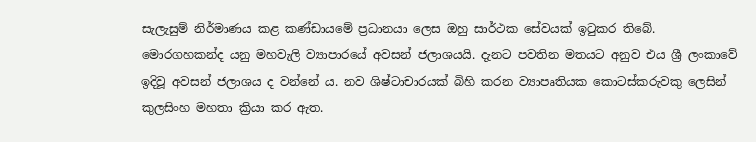සැලැසුම් නිර්මාණය කළ කණ්ඩායමේ ප්‍රධානයා ලෙස ඔහු සාර්ථක සේවයක් ඉටුකර තිබේ. මොරගහකන්ද යනු මහවැලි ව්‍යාපාරයේ අවසන් ජලාශයයි. දැනට පවතින මතයට අනුව එය ශ්‍රී ලංකාවේ ඉදිවූ අවසන් ජලාශය ද වන්නේ ය. නව ශිෂ්ටාචාරයක් බිහි කරන ව්‍යාපෘතියක කොටස්කරුවකු ලෙසින් කුලසිංහ මහතා ක්‍රියා කර ඇත.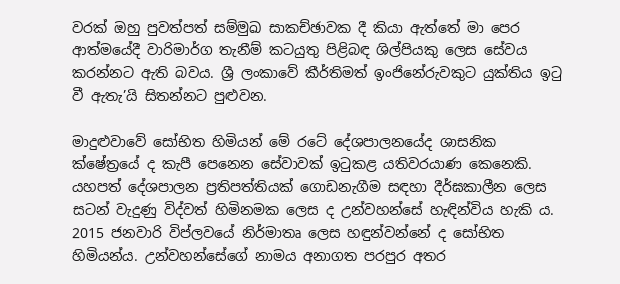වරක් ඔහු පුවත්පත් සම්මුඛ සාකච්ඡාවක දී කියා ඇත්තේ මා පෙර ආත්මයේදී වාරිමාර්ග තැනීම් කටයුතු පිළිබඳ ශිල්පියකු ලෙස සේවය කරන්නට ඇති බවය. ශ්‍රී ලංකාවේ කීර්තිමත් ඉංජිනේරුවකුට යුක්තිය ඉටු වී ඇතැ’යි සිතන්නට පුළුවන‍.

මාදුළුවාවේ සෝභිත හිමියන් මේ රටේ දේශපාලනයේද ශාසනික ක්ෂේත්‍රයේ ද කැපී පෙනෙන සේවාවක් ඉටුකළ යතිවරයාණ කෙනෙකි. යහපත් දේශපාලන ප්‍රතිපත්තියක් ගොඩනැගීම සඳහා දීර්ඝකාලීන ලෙස සටන් වැදුණු විද්වත් හිමිනමක ලෙස ද උන්වහන්සේ හැඳින්විය හැකි ය. 2015 ජනවාරි විප්ලවයේ නිර්මාතෘ ලෙස හඳුන්වන්නේ ද සෝභිත හිමියන්ය. උන්වහන්සේගේ නාමය අනාගත පරපුර අතර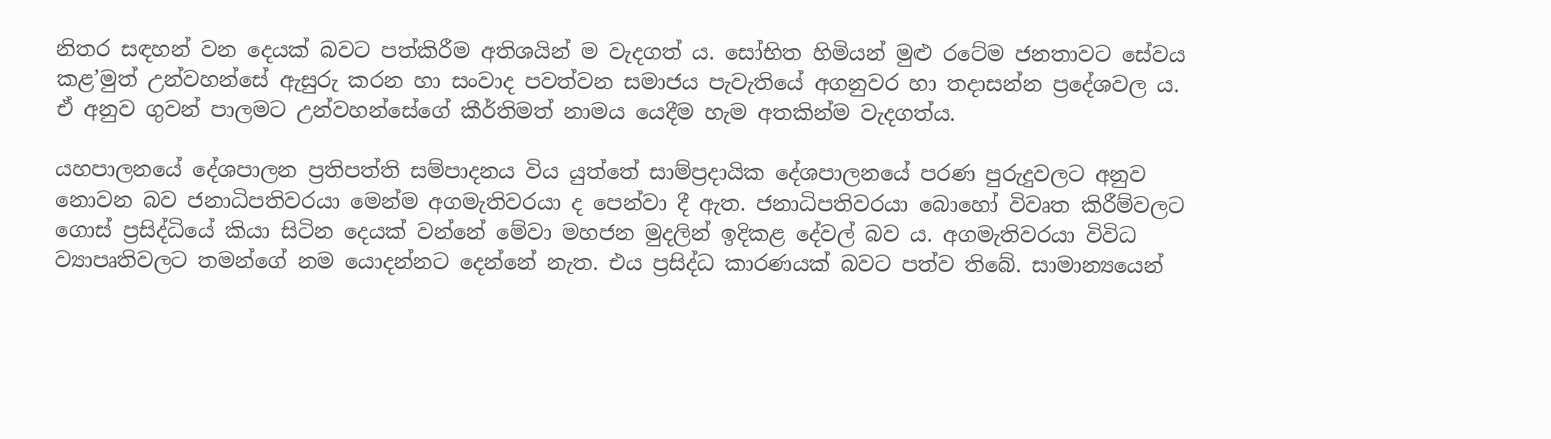නිතර සඳහන් වන දෙයක් බවට පත්කිරීම අතිශයින් ම වැදගත් ය. සෝභිත හිමියන් මුළු රටේම ජනතාවට සේවය කළ’මුත් උන්වහන්සේ ඇසුරු කරන හා සංවාද පවත්වන සමාජය පැවැතියේ අගනුවර හා තදාසන්න ප්‍රදේශවල ය. ඒ අනුව ගුවන් පාලමට උන්වහන්සේගේ කීර්තිමත් නාමය යෙදීම හැම අතකින්ම වැදගත්ය.

යහපාලනයේ දේශපාලන ප්‍රතිපත්ති සම්පාදනය විය යුත්තේ සාම්ප්‍රදායික දේශපාලනයේ පරණ පුරුදුවලට අනුව නොවන බව ජනාධිපතිවරයා මෙන්ම අගමැතිවරයා ද පෙන්වා දී ඇත. ජනාධිපතිවරයා බොහෝ විවෘත කිරීම්වලට ගොස් ප්‍රසිද්ධියේ කියා සිටින දෙයක් වන්නේ මේවා මහජන මුදලින් ඉදිකළ දේවල් බව ය. අගමැතිවරයා විවිධ ව්‍යාපෘතිවලට තමන්ගේ නම යොදන්නට දෙන්නේ නැත. එය ප්‍රසිද්ධ කාරණයක් බවට පත්ව තිබේ. සාමාන්‍යයෙන්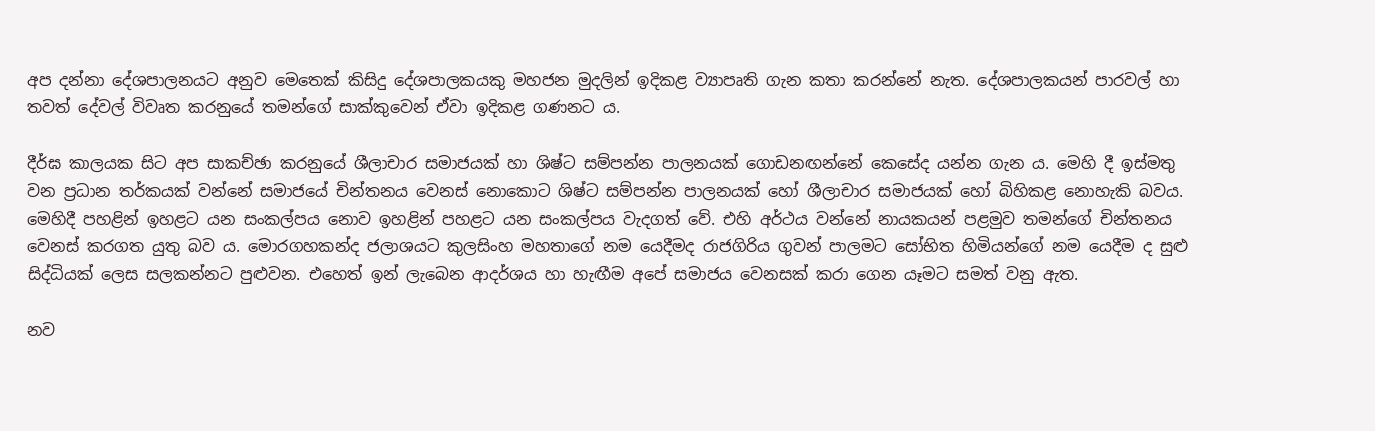අප දන්නා දේශපාලනයට අනුව මෙතෙක් කිසිදු දේශපාලකයකු මහජන මුදලින් ඉදිකළ ව්‍යාපෘති ගැන කතා කරන්නේ නැත. දේශපාලකයන් පාරවල් හා තවත් දේවල් විවෘත කරනුයේ තමන්ගේ සාක්කුවෙන් ඒවා ඉදිකළ ගණනට ය.

දීර්ඝ කාලයක සිට අප සාකච්ඡා කරනුයේ ශීලාචාර සමාජයක් හා ශිෂ්ට සම්පන්න පාලනයක් ගොඩනඟන්නේ කෙසේද යන්න ගැන ය. මෙහි දී ඉස්මතු වන ප්‍රධාන තර්කයක් වන්නේ සමාජයේ චින්තනය වෙනස් නොකොට ශිෂ්ට සම්පන්න පාලනයක් හෝ ශීලාචාර සමාජයක් හෝ බිහිකළ නොහැකි බවය. මෙහිදී පහළින් ඉහළට යන සංකල්පය නොව ඉහළින් පහළට යන සංකල්පය වැදගත් වේ. එහි අර්ථය වන්නේ නායකයන් පළමුව තමන්ගේ චින්තනය වෙනස් කරගත යුතු බව ය. මොරගහකන්ද ජලාශයට කුලසිංහ මහතාගේ නම යෙදීමද රාජගිරිය ගුවන් පාලමට සෝභිත හිමියන්ගේ නම යෙදීම ද සුළු සිද්ධියක් ලෙස සලකන්නට පුළුවන. එහෙත් ඉන් ලැබෙන ආදර්ශය හා හැඟීම අපේ සමාජය වෙනසක් කරා ගෙන යෑමට සමත් වනු ඇත.

නව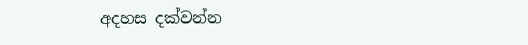අදහස දක්වන්න